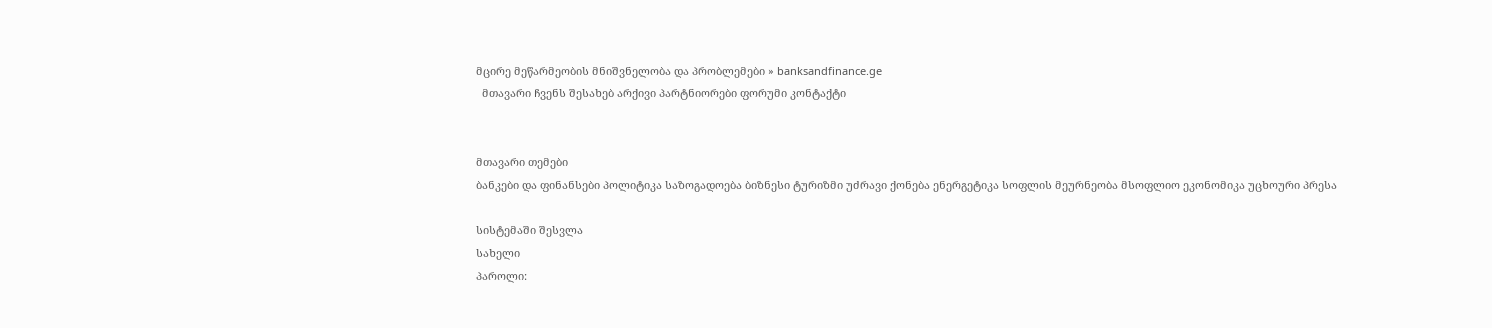მცირე მეწარმეობის მნიშვნელობა და პრობლემები » banksandfinance.ge
  მთავარი ჩვენს შესახებ არქივი პარტნიორები ფორუმი კონტაქტი


მთავარი თემები
ბანკები და ფინანსები პოლიტიკა საზოგადოება ბიზნესი ტურიზმი უძრავი ქონება ენერგეტიკა სოფლის მეურნეობა მსოფლიო ეკონომიკა უცხოური პრესა

სისტემაში შესვლა
სახელი
პაროლი: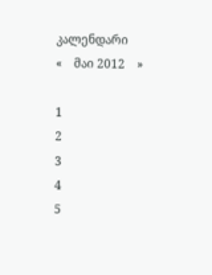კალენდარი
«    მაი 2012    »

1
2
3
4
5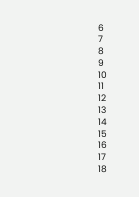6
7
8
9
10
11
12
13
14
15
16
17
18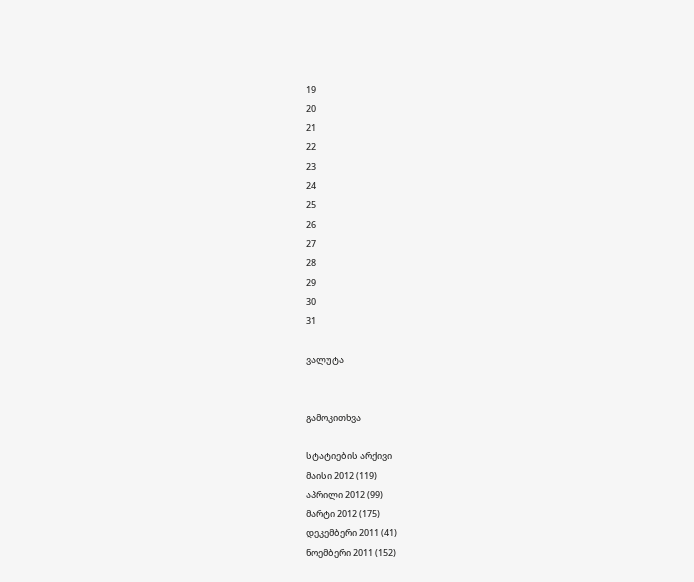19
20
21
22
23
24
25
26
27
28
29
30
31

ვალუტა


გამოკითხვა

სტატიების არქივი
მაისი 2012 (119)
აპრილი 2012 (99)
მარტი 2012 (175)
დეკემბერი 2011 (41)
ნოემბერი 2011 (152)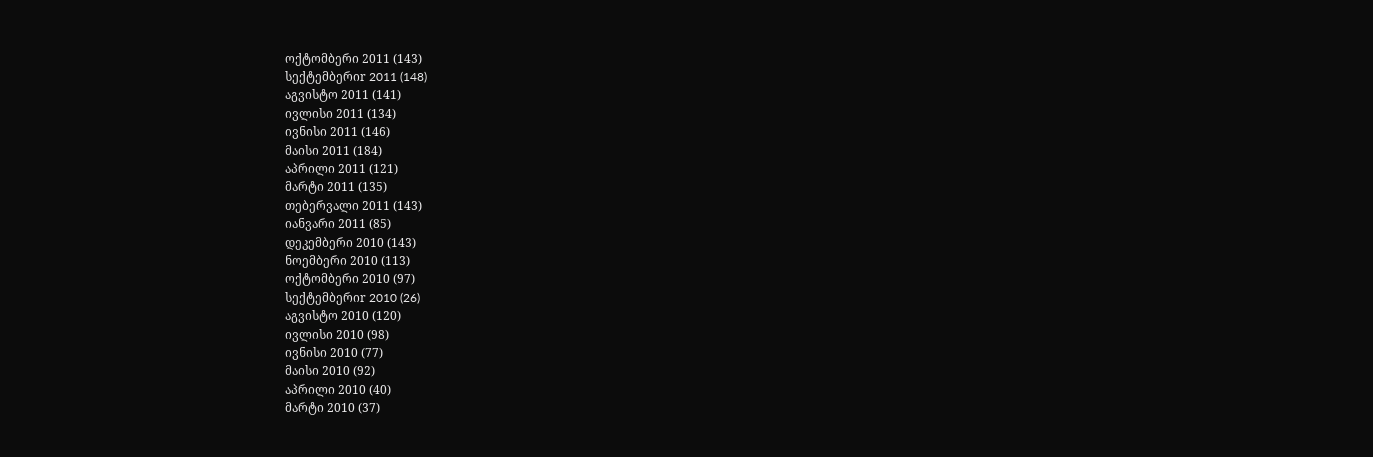ოქტომბერი 2011 (143)
სექტემბერიr 2011 (148)
აგვისტო 2011 (141)
ივლისი 2011 (134)
ივნისი 2011 (146)
მაისი 2011 (184)
აპრილი 2011 (121)
მარტი 2011 (135)
თებერვალი 2011 (143)
იანვარი 2011 (85)
დეკემბერი 2010 (143)
ნოემბერი 2010 (113)
ოქტომბერი 2010 (97)
სექტემბერიr 2010 (26)
აგვისტო 2010 (120)
ივლისი 2010 (98)
ივნისი 2010 (77)
მაისი 2010 (92)
აპრილი 2010 (40)
მარტი 2010 (37)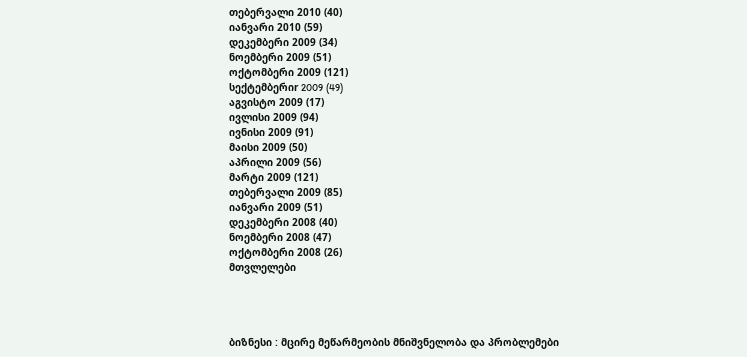თებერვალი 2010 (40)
იანვარი 2010 (59)
დეკემბერი 2009 (34)
ნოემბერი 2009 (51)
ოქტომბერი 2009 (121)
სექტემბერიr 2009 (49)
აგვისტო 2009 (17)
ივლისი 2009 (94)
ივნისი 2009 (91)
მაისი 2009 (50)
აპრილი 2009 (56)
მარტი 2009 (121)
თებერვალი 2009 (85)
იანვარი 2009 (51)
დეკემბერი 2008 (40)
ნოემბერი 2008 (47)
ოქტომბერი 2008 (26)
მთვლელები




ბიზნესი : მცირე მეწარმეობის მნიშვნელობა და პრობლემები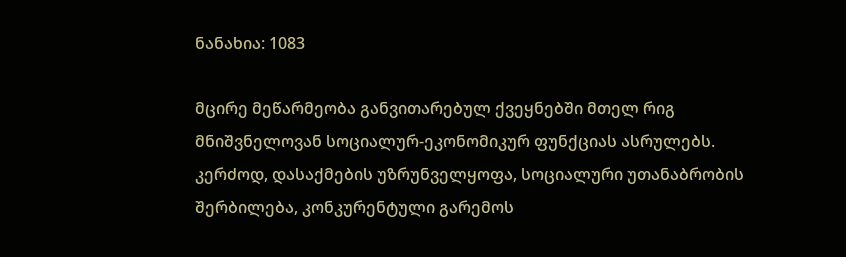ნანახია: 1083

მცირე მეწარმეობა განვითარებულ ქვეყნებში მთელ რიგ მნიშვნელოვან სოციალურ-ეკონომიკურ ფუნქციას ასრულებს. კერძოდ, დასაქმების უზრუნველყოფა, სოციალური უთანაბრობის შერბილება, კონკურენტული გარემოს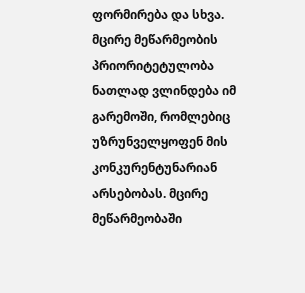ფორმირება და სხვა.
მცირე მეწარმეობის პრიორიტეტულობა ნათლად ვლინდება იმ გარემოში, რომლებიც უზრუნველყოფენ მის კონკურენტუნარიან არსებობას. მცირე მეწარმეობაში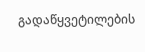გადაწყვეტილების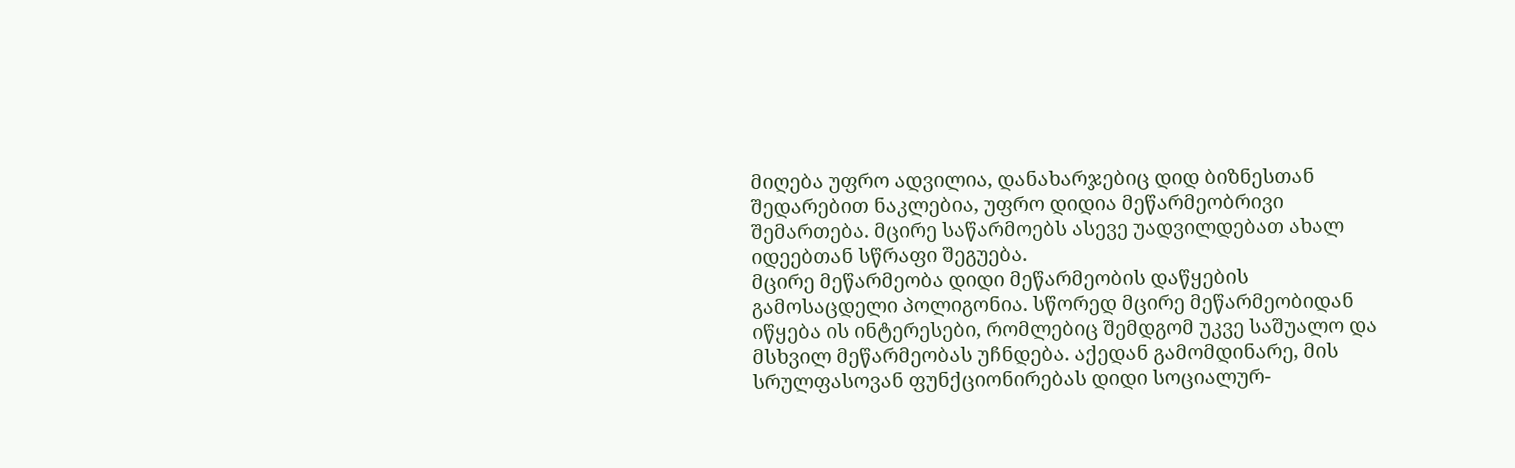მიღება უფრო ადვილია, დანახარჯებიც დიდ ბიზნესთან შედარებით ნაკლებია, უფრო დიდია მეწარმეობრივი შემართება. მცირე საწარმოებს ასევე უადვილდებათ ახალ იდეებთან სწრაფი შეგუება.
მცირე მეწარმეობა დიდი მეწარმეობის დაწყების გამოსაცდელი პოლიგონია. სწორედ მცირე მეწარმეობიდან იწყება ის ინტერესები, რომლებიც შემდგომ უკვე საშუალო და მსხვილ მეწარმეობას უჩნდება. აქედან გამომდინარე, მის სრულფასოვან ფუნქციონირებას დიდი სოციალურ-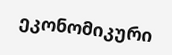ეკონომიკური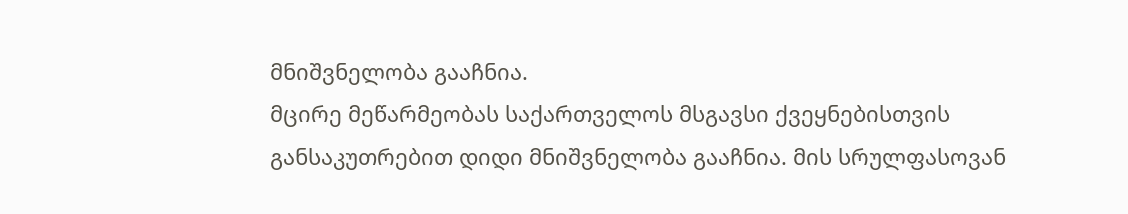მნიშვნელობა გააჩნია.
მცირე მეწარმეობას საქართველოს მსგავსი ქვეყნებისთვის განსაკუთრებით დიდი მნიშვნელობა გააჩნია. მის სრულფასოვან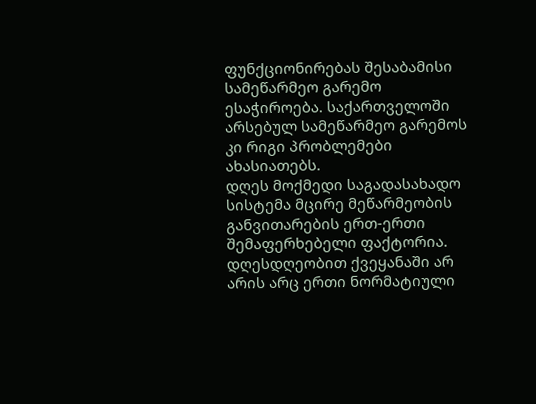ფუნქციონირებას შესაბამისი სამეწარმეო გარემო ესაჭიროება. საქართველოში არსებულ სამეწარმეო გარემოს კი რიგი პრობლემები ახასიათებს.
დღეს მოქმედი საგადასახადო სისტემა მცირე მეწარმეობის განვითარების ერთ-ერთი შემაფერხებელი ფაქტორია. დღესდღეობით ქვეყანაში არ არის არც ერთი ნორმატიული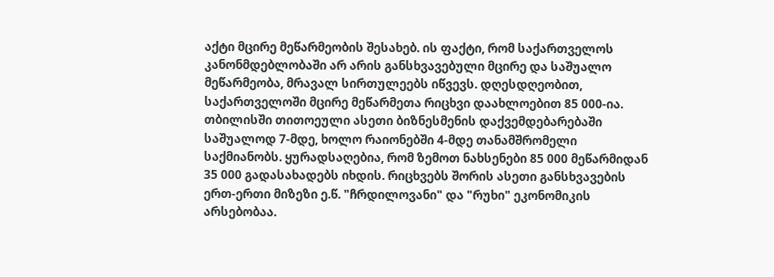აქტი მცირე მეწარმეობის შესახებ. ის ფაქტი, რომ საქართველოს კანონმდებლობაში არ არის განსხვავებული მცირე და საშუალო მეწარმეობა, მრავალ სირთულეებს იწვევს. დღესდღეობით, საქართველოში მცირე მეწარმეთა რიცხვი დაახლოებით 85 000-ია. თბილისში თითოეული ასეთი ბიზნესმენის დაქვემდებარებაში საშუალოდ 7-მდე, ხოლო რაიონებში 4-მდე თანამშრომელი საქმიანობს. ყურადსაღებია, რომ ზემოთ ნახსენები 85 000 მეწარმიდან 35 000 გადასახადებს იხდის. რიცხვებს შორის ასეთი განსხვავების ერთ-ერთი მიზეზი ე.წ. "ჩრდილოვანი" და "რუხი" ეკონომიკის არსებობაა.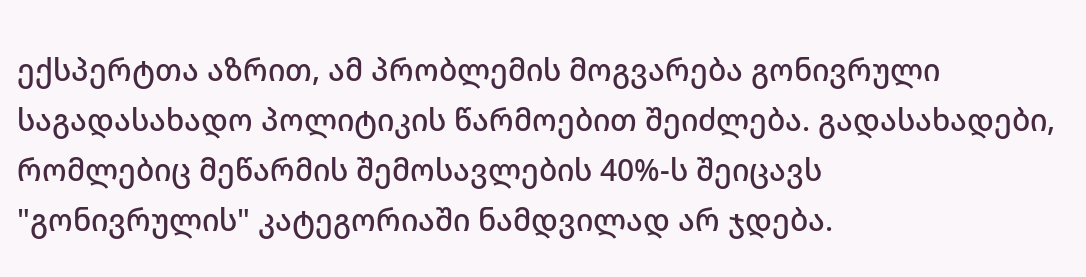ექსპერტთა აზრით, ამ პრობლემის მოგვარება გონივრული საგადასახადო პოლიტიკის წარმოებით შეიძლება. გადასახადები, რომლებიც მეწარმის შემოსავლების 40%-ს შეიცავს "გონივრულის" კატეგორიაში ნამდვილად არ ჯდება.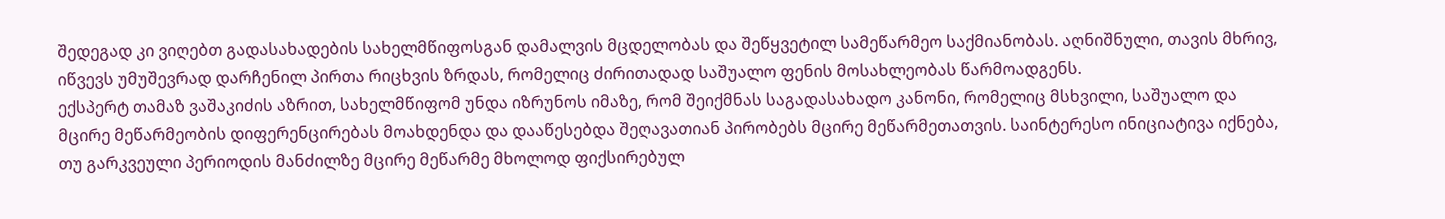შედეგად კი ვიღებთ გადასახადების სახელმწიფოსგან დამალვის მცდელობას და შეწყვეტილ სამეწარმეო საქმიანობას. აღნიშნული, თავის მხრივ, იწვევს უმუშევრად დარჩენილ პირთა რიცხვის ზრდას, რომელიც ძირითადად საშუალო ფენის მოსახლეობას წარმოადგენს.
ექსპერტ თამაზ ვაშაკიძის აზრით, სახელმწიფომ უნდა იზრუნოს იმაზე, რომ შეიქმნას საგადასახადო კანონი, რომელიც მსხვილი, საშუალო და მცირე მეწარმეობის დიფერენცირებას მოახდენდა და დააწესებდა შეღავათიან პირობებს მცირე მეწარმეთათვის. საინტერესო ინიციატივა იქნება, თუ გარკვეული პერიოდის მანძილზე მცირე მეწარმე მხოლოდ ფიქსირებულ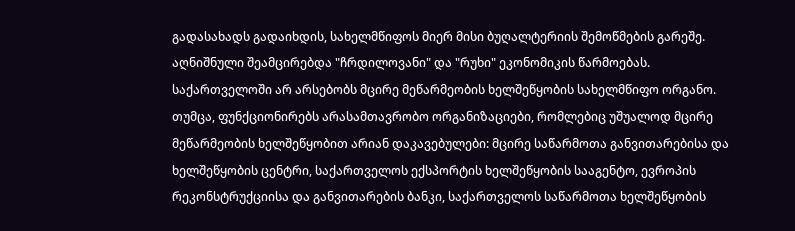გადასახადს გადაიხდის, სახელმწიფოს მიერ მისი ბუღალტერიის შემოწმების გარეშე. აღნიშნული შეამცირებდა "ჩრდილოვანი" და "რუხი" ეკონომიკის წარმოებას.
საქართველოში არ არსებობს მცირე მეწარმეობის ხელშეწყობის სახელმწიფო ორგანო. თუმცა, ფუნქციონირებს არასამთავრობო ორგანიზაციები, რომლებიც უშუალოდ მცირე მეწარმეობის ხელშეწყობით არიან დაკავებულები: მცირე საწარმოთა განვითარებისა და ხელშეწყობის ცენტრი, საქართველოს ექსპორტის ხელშეწყობის სააგენტო, ევროპის რეკონსტრუქციისა და განვითარების ბანკი, საქართველოს საწარმოთა ხელშეწყობის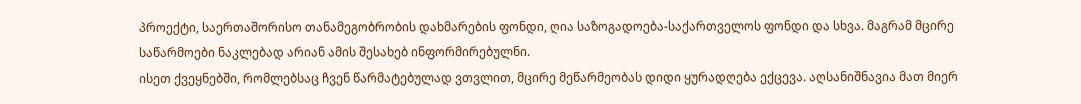პროექტი, საერთაშორისო თანამეგობრობის დახმარების ფონდი, ღია საზოგადოება-საქართველოს ფონდი და სხვა. მაგრამ მცირე საწარმოები ნაკლებად არიან ამის შესახებ ინფორმირებულნი.
ისეთ ქვეყნებში, რომლებსაც ჩვენ წარმატებულად ვთვლით, მცირე მეწარმეობას დიდი ყურადღება ექცევა. აღსანიშნავია მათ მიერ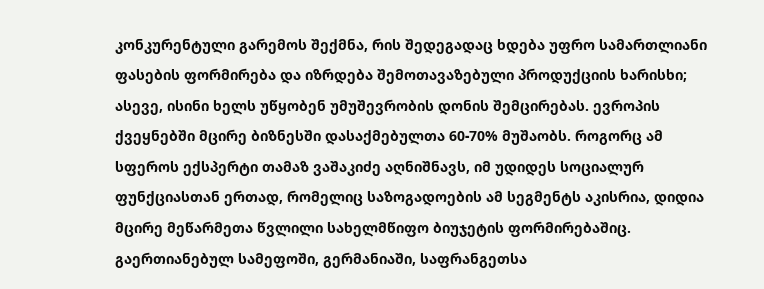კონკურენტული გარემოს შექმნა, რის შედეგადაც ხდება უფრო სამართლიანი ფასების ფორმირება და იზრდება შემოთავაზებული პროდუქციის ხარისხი; ასევე, ისინი ხელს უწყობენ უმუშევრობის დონის შემცირებას. ევროპის ქვეყნებში მცირე ბიზნესში დასაქმებულთა 60-70% მუშაობს. როგორც ამ სფეროს ექსპერტი თამაზ ვაშაკიძე აღნიშნავს, იმ უდიდეს სოციალურ ფუნქციასთან ერთად, რომელიც საზოგადოების ამ სეგმენტს აკისრია, დიდია მცირე მეწარმეთა წვლილი სახელმწიფო ბიუჯეტის ფორმირებაშიც. გაერთიანებულ სამეფოში, გერმანიაში, საფრანგეთსა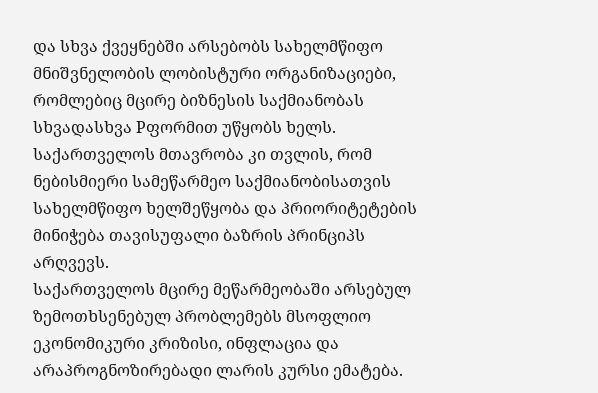და სხვა ქვეყნებში არსებობს სახელმწიფო მნიშვნელობის ლობისტური ორგანიზაციები, რომლებიც მცირე ბიზნესის საქმიანობას სხვადასხვა Pფორმით უწყობს ხელს. საქართველოს მთავრობა კი თვლის, რომ ნებისმიერი სამეწარმეო საქმიანობისათვის სახელმწიფო ხელშეწყობა და პრიორიტეტების მინიჭება თავისუფალი ბაზრის პრინციპს არღვევს.
საქართველოს მცირე მეწარმეობაში არსებულ ზემოთხსენებულ პრობლემებს მსოფლიო ეკონომიკური კრიზისი, ინფლაცია და არაპროგნოზირებადი ლარის კურსი ემატება.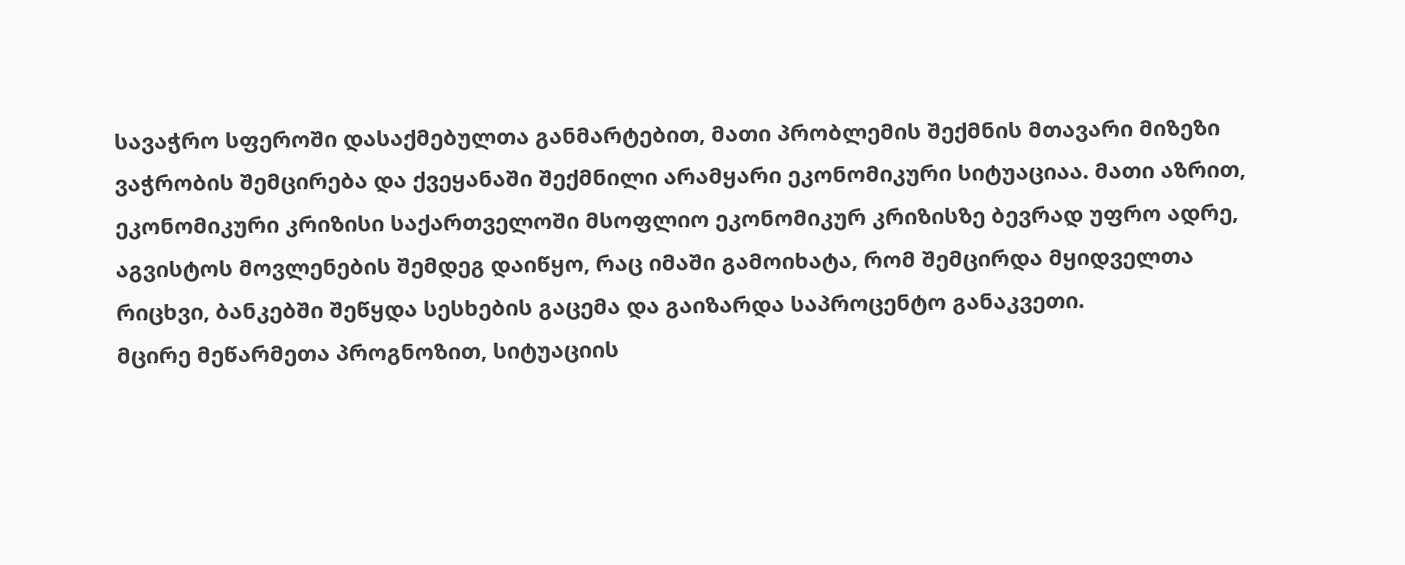სავაჭრო სფეროში დასაქმებულთა განმარტებით, მათი პრობლემის შექმნის მთავარი მიზეზი ვაჭრობის შემცირება და ქვეყანაში შექმნილი არამყარი ეკონომიკური სიტუაციაა. მათი აზრით, ეკონომიკური კრიზისი საქართველოში მსოფლიო ეკონომიკურ კრიზისზე ბევრად უფრო ადრე, აგვისტოს მოვლენების შემდეგ დაიწყო, რაც იმაში გამოიხატა, რომ შემცირდა მყიდველთა რიცხვი, ბანკებში შეწყდა სესხების გაცემა და გაიზარდა საპროცენტო განაკვეთი.
მცირე მეწარმეთა პროგნოზით, სიტუაციის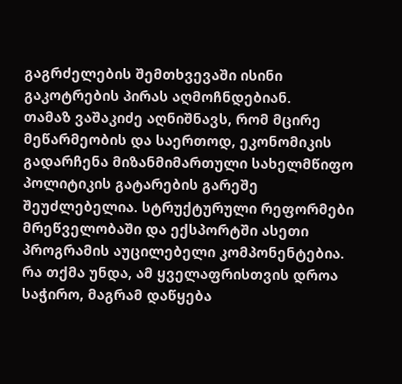გაგრძელების შემთხვევაში ისინი გაკოტრების პირას აღმოჩნდებიან.
თამაზ ვაშაკიძე აღნიშნავს, რომ მცირე მეწარმეობის და საერთოდ, ეკონომიკის გადარჩენა მიზანმიმართული სახელმწიფო პოლიტიკის გატარების გარეშე შეუძლებელია. სტრუქტურული რეფორმები მრეწველობაში და ექსპორტში ასეთი პროგრამის აუცილებელი კომპონენტებია. რა თქმა უნდა, ამ ყველაფრისთვის დროა საჭირო, მაგრამ დაწყება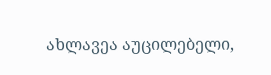ახლავეა აუცილებელი,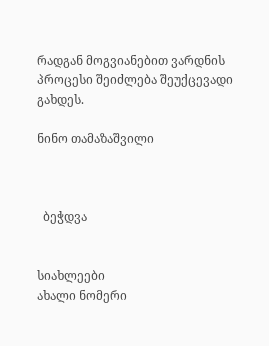რადგან მოგვიანებით ვარდნის პროცესი შეიძლება შეუქცევადი გახდეს.

ნინო თამაზაშვილი



  ბეჭდვა


სიახლეები
ახალი ნომერი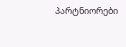პარტნიორები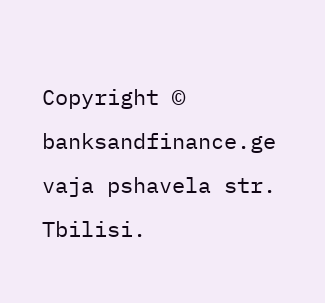Copyright © banksandfinance.ge vaja pshavela str. Tbilisi.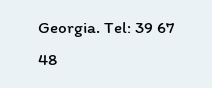Georgia. Tel: 39 67 48